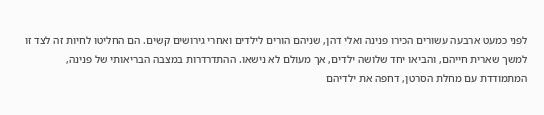לפני כמעט ארבעה עשורים הכירו פנינה ואלי דהן, שניהם הורים לילדים ואחרי גירושים קשים. הם החליטו לחיות זה לצד זו למשך שארית חייהם, והביאו יחד שלושה ילדים, אך מעולם לא נישאו. ההתדרדרות במצבה הבריאותי של פנינה, המתמודדת עם מחלת הסרטן, דחפה את ילדיהם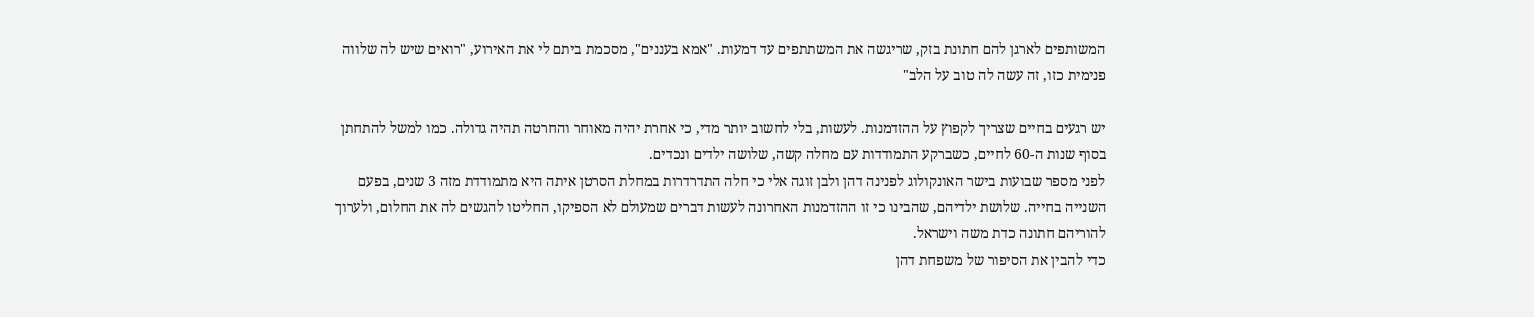המשותפים לארגן להם חתונת בזק, שריגשה את המשתתפים עד דמעות. "אמא בעננים", מסכמת ביתם לי את האירוע, "רואים שיש לה שלווה פנימית כזו, זה עשה לה טוב על הלב"

יש רגעים בחיים שצריך לקפוץ על ההזדמנות. לעשות, בלי לחשוב יותר מדי, כי אחרת יהיה מאוחר והחרטה תהיה גדולה. כמו למשל להתחתן בסוף שנות ה-60 לחיים, כשברקע התמודדות עם מחלה קשה, שלושה ילדים ונכדים.
לפני מספר שבועות בישר האונקולוג לפנינה דהן ולבן זוגה אלי כי חלה התדרדרות במחלת הסרטן איתה היא מתמודדת מזה 3 שנים, בפעם השנייה בחייה. שלושת ילדיהם, שהבינו כי זו ההזדמנות האחרונה לעשות דברים שמעולם לא הספיקו, החליטו להגשים לה את החלום, ולערוך להוריהם חתונה כדת משה וישראל.
כדי להבין את הסיפור של משפחת דהן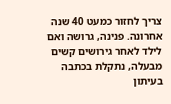צריך לחזור כמעט 40 שנה אחרונה. פנינה, גרושה ואם לילד לאחר גירושים קשים מבעלה, נתקלת בכתבה בעיתון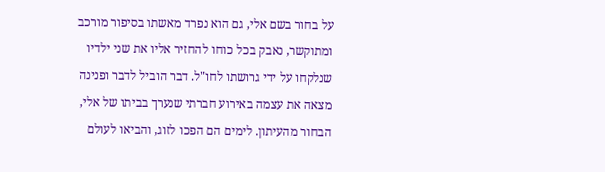על בחור בשם אלי, גם הוא נפרד מאשתו בסיפור מורכב ומתוקשר, נאבק בכל כוחו להחזיר אליו את שני ילדיו שנלקחו על ידי גרושתו לחו"ל. דבר הוביל לדבר ופנינה מצאה את עצמה באירוע חברתי שנערך בביתו של אלי, הבחור מהעיתון. לימים הם הפכו לזוג, והביאו לעולם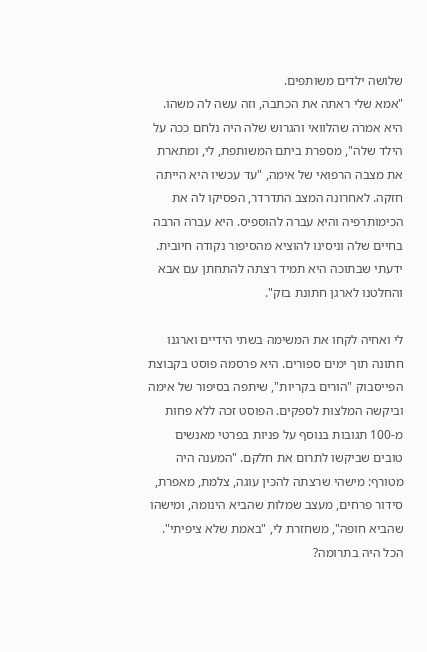שלושה ילדים משותפים.
"אמא שלי ראתה את הכתבה, וזה עשה לה משהו. היא אמרה שהלוואי והגרוש שלה היה נלחם ככה על הילד שלה", מספרת ביתם המשותפת, לי, ומתארת את מצבה הרפואי של אימה, "עד עכשיו היא הייתה חזקה. לאחרונה המצב התדרדר, הפסיקו לה את הכימותרפיה והיא עברה להוספיס. היא עברה הרבה בחיים שלה וניסינו להוציא מהסיפור נקודה חיובית. ידעתי שבתוכה היא תמיד רצתה להתחתן עם אבא והחלטנו לארגן חתונת בזק".

לי ואחיה לקחו את המשימה בשתי הידיים וארגנו חתונה תוך ימים ספורים. היא פרסמה פוסט בקבוצת הפייסבוק "הורים בקריות", שיתפה בסיפור של אימה וביקשה המלצות לספקים. הפוסט זכה ללא פחות מ-100 תגובות בנוסף על פניות בפרטי מאנשים טובים שביקשו לתרום את חלקם. "המענה היה מטורף: מישהי שרצתה להכין עוגה, צלמת, מאפרת, סידור פרחים, מעצב שמלות שהביא הינומה, ומישהו שהביא חופה", משחזרת לי, "באמת שלא ציפיתי".
הכל היה בתרומה?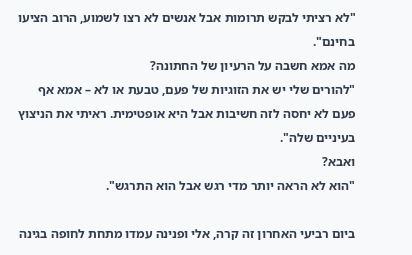"לא רציתי לבקש תרומות אבל אנשים לא רצו לשמוע, הרוב הציעו בחינם".
מה אמא חשבה על הרעיון של החתונה?
"להורים שלי יש את הזוגיות של פעם, טבעת או לא – אמא אף פעם לא יחסה לזה חשיבות אבל היא אופטימית. ראיתי את הניצוץ בעיניים שלה".
ואבא?
"הוא לא הראה יותר מדי רגש אבל הוא התרגש".

ביום רביעי האחרון זה קרה, אלי ופנינה עמדו מתחת לחופה בגינה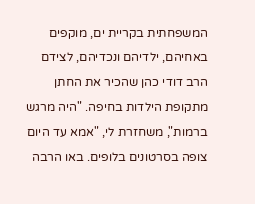המשפחתית בקריית ים, מוקפים באחיהם, ילדיהם ונכדיהם, לצידם הרב דודי כהן שהכיר את החתן מתקופת הילדות בחיפה. "היה מרגש ברמות", משחזרת לי, "אמא עד היום צופה בסרטונים בלופים. באו הרבה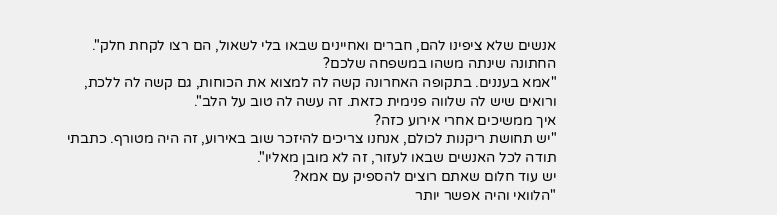אנשים שלא ציפינו להם, חברים ואחיינים שבאו בלי לשאול, הם רצו לקחת חלק".
החתונה שינתה משהו במשפחה שלכם?
"אמא בעננים. בתקופה האחרונה קשה לה למצוא את הכוחות, גם קשה לה ללכת, ורואים שיש לה שלווה פנימית כזאת. זה עשה לה טוב על הלב".
איך ממשיכים אחרי אירוע כזה?
"יש תחושת ריקנות לכולם, אנחנו צריכים להיזכר שוב באירוע, זה היה מטורף. כתבתי תודה לכל האנשים שבאו לעזור, זה לא מובן מאליו".
יש עוד חלום שאתם רוצים להספיק עם אמא?
"הלוואי והיה אפשר יותר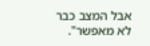אבל המצב כבר לא מאפשר".